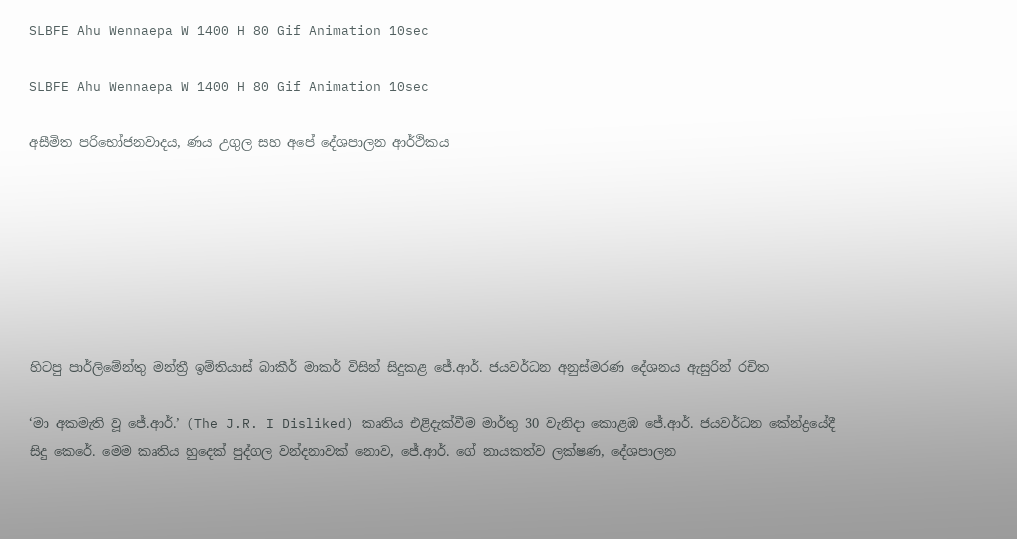SLBFE Ahu Wennaepa W 1400 H 80 Gif Animation 10sec

SLBFE Ahu Wennaepa W 1400 H 80 Gif Animation 10sec

අසීමිත පරිභෝජනවාදය, ණය උගුල සහ අපේ දේශපාලන ආර්ථිකය







හිටපු පාර්ලිමේන්තු මන්ත්‍රී ඉම්තියාස් බාකීර් මාකර් විසින් සිදුකළ ජේ.ආර්. ජයවර්ධන අනුස්මරණ දේශනය ඇසුරින් රචිත

‘මා අකමැති වූ ජේ.ආර්.’ (The J.R. I Disliked) කෘතිය එළිදැක්වීම මාර්තු 30 වැනිදා කොළඹ ජේ.ආර්. ජයවර්ධන කේන්ද්‍රයේදී සිදු කෙරේ. මෙම කෘතිය හුදෙක් පුද්ගල වන්දනාවක් නොව, ජේ.ආර්. ගේ නායකත්ව ලක්ෂණ, දේශපාලන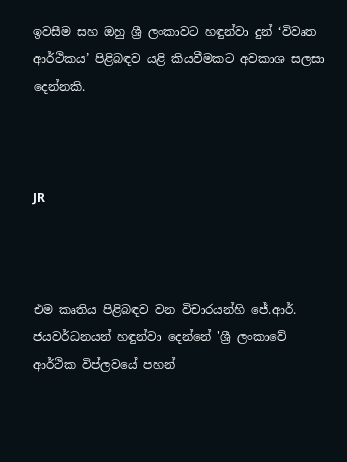ඉවසීම සහ ඔහු ශ්‍රී ලංකාවට හඳුන්වා දුන් ‘විවෘත ආර්ථිකය’ පිළිබඳව යළි කියවීමකට අවකාශ සලසා දෙන්නකි.



JR



එම කෘතිය පිළිබඳව වන විචාරයන්හි ජේ.ආර්. ජයවර්ධනයන් හඳුන්වා දෙන්නේ 'ශ්‍රී ලංකාවේ ආර්ථික විප්ලවයේ පහන්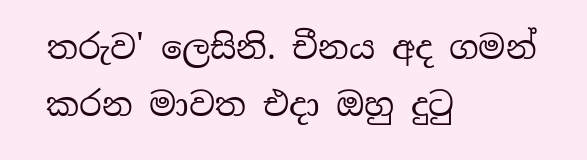තරුව' ලෙසිනි. චීනය අද ගමන් කරන මාවත එදා ඔහු දුටු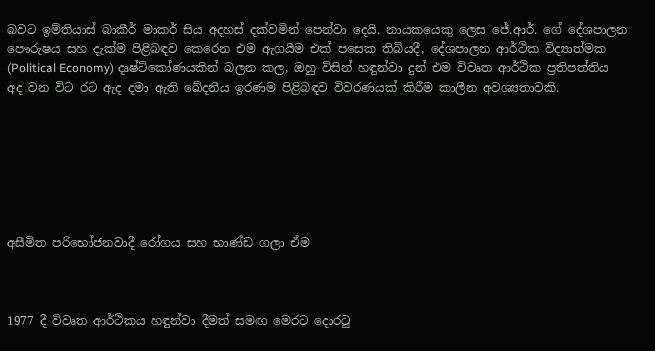බවට ඉම්තියාස් බාකීර් මාකර් සිය අදහස් දක්වමින් පෙන්වා දෙයි. නායකයෙකු ලෙස ජේ.ආර්. ගේ දේශපාලන පෞරුෂය සහ දැක්ම පිළිබඳව කෙරෙන එම ඇගයීම එක් පසෙක තිබියදී, දේශපාලන ආර්ථික විද්‍යාත්මක (Political Economy) දෘෂ්ටිකෝණයකින් බලන කල, ඔහු විසින් හඳුන්වා දුන් එම විවෘත ආර්ථික ප්‍රතිපත්තිය අද වන විට රට ඇද දමා ඇති ඛේදනීය ඉරණම පිළිබඳව විවරණයක් කිරීම කාලීන අවශ්‍යතාවකි.







අසීමිත පරිභෝජනවාදී රෝගය සහ භාණ්ඩ ගලා ඒම



1977 දී විවෘත ආර්ථිකය හඳුන්වා දීමත් සමඟ මෙරට දොරටු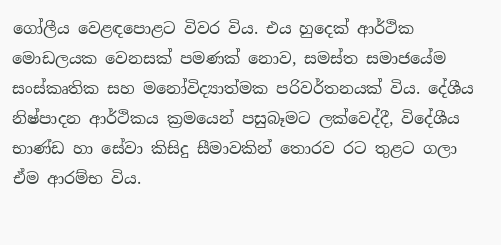ගෝලීය වෙළඳපොළට විවර විය. එය හුදෙක් ආර්ථික මොඩලයක වෙනසක් පමණක් නොව, සමස්ත සමාජයේම සංස්කෘතික සහ මනෝවිද්‍යාත්මක පරිවර්තනයක් විය. දේශීය නිෂ්පාදන ආර්ථිකය ක්‍රමයෙන් පසුබෑමට ලක්වෙද්දී, විදේශීය භාණ්ඩ හා සේවා කිසිදු සීමාවකින් තොරව රට තුළට ගලා ඒම ආරම්භ විය.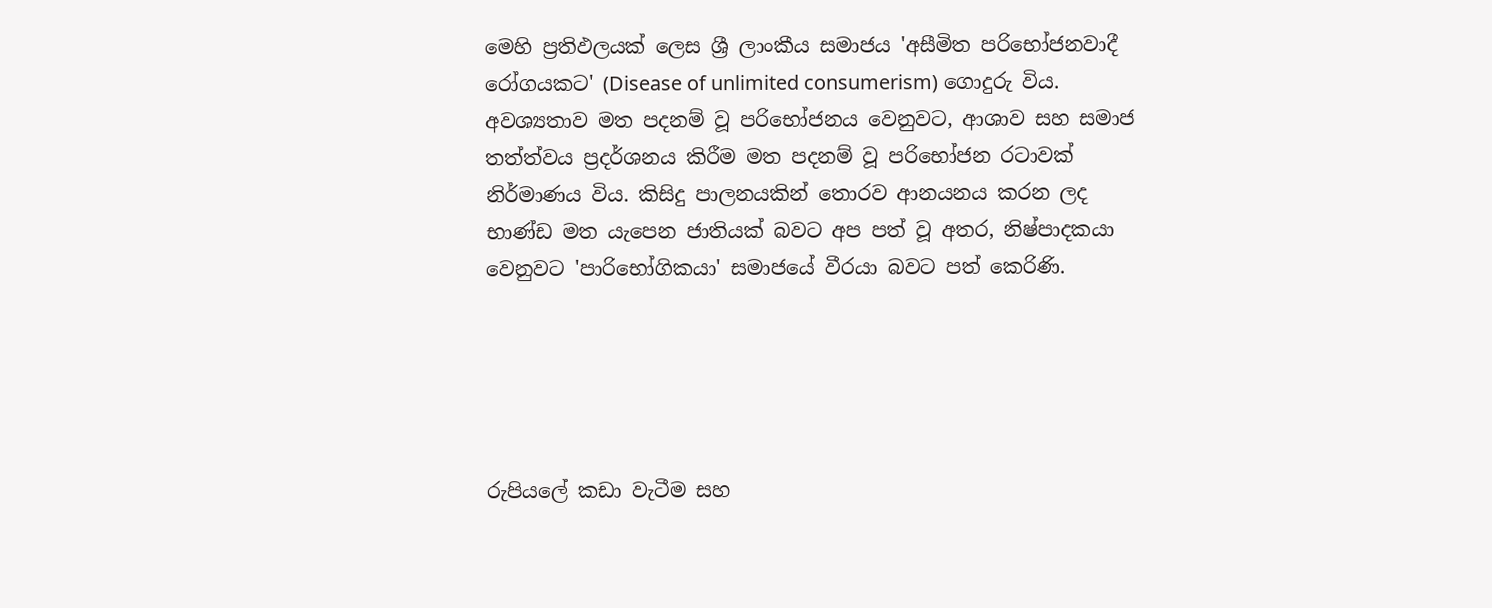මෙහි ප්‍රතිඵලයක් ලෙස ශ්‍රී ලාංකීය සමාජය 'අසීමිත පරිභෝජනවාදී රෝගයකට' (Disease of unlimited consumerism) ගොදුරු විය. අවශ්‍යතාව මත පදනම් වූ පරිභෝජනය වෙනුවට, ආශාව සහ සමාජ තත්ත්වය ප්‍රදර්ශනය කිරීම මත පදනම් වූ පරිභෝජන රටාවක් නිර්මාණය විය. කිසිදු පාලනයකින් තොරව ආනයනය කරන ලද භාණ්ඩ මත යැපෙන ජාතියක් බවට අප පත් වූ අතර, නිෂ්පාදකයා වෙනුවට 'පාරිභෝගිකයා' සමාජයේ වීරයා බවට පත් කෙරිණි.





රුපියලේ කඩා වැටීම සහ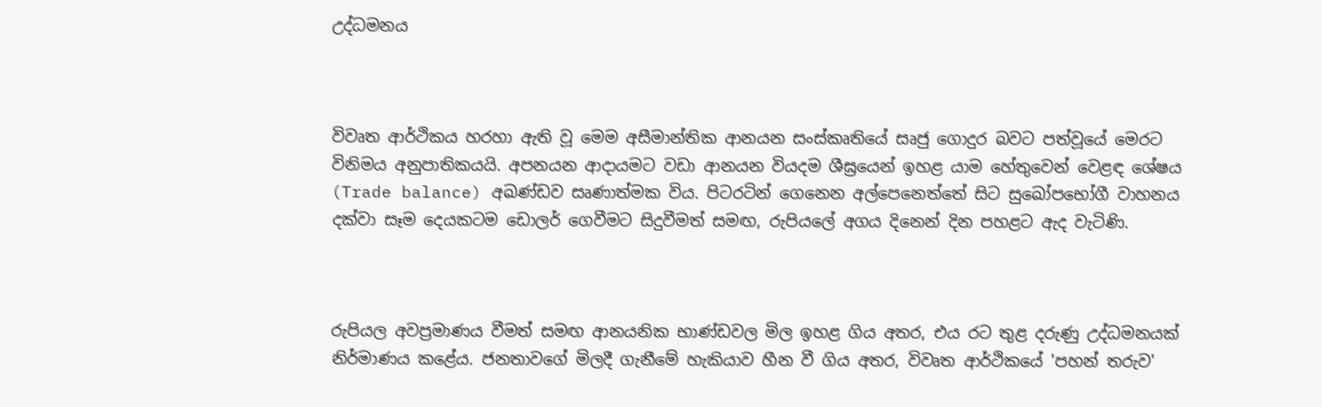උද්ධමනය



විවෘත ආර්ථිකය හරහා ඇති වූ මෙම අසීමාන්තික ආනයන සංස්කෘතියේ සෘජු ගොදුර බවට පත්වූයේ මෙරට විනිමය අනුපාතිකයයි. අපනයන ආදායමට වඩා ආනයන වියදම ශීඝ්‍රයෙන් ඉහළ යාම හේතුවෙන් වෙළඳ ශේෂය (Trade balance) අඛණ්ඩව සෘණාත්මක විය. පිටරටින් ගෙනෙන අල්පෙනෙත්තේ සිට සුඛෝපභෝගී වාහනය දක්වා සෑම දෙයකටම ඩොලර් ගෙවීමට සිදුවීමත් සමඟ, රුපියලේ අගය දිනෙන් දින පහළට ඇද වැටිණි.



රුපියල අවප්‍රමාණය වීමත් සමඟ ආනයනික භාණ්ඩවල මිල ඉහළ ගිය අතර, එය රට තුළ දරුණු උද්ධමනයක් නිර්මාණය කළේය. ජනතාවගේ මිලදී ගැනීමේ හැකියාව හීන වී ගිය අතර, විවෘත ආර්ථිකයේ 'පහන් තරුව'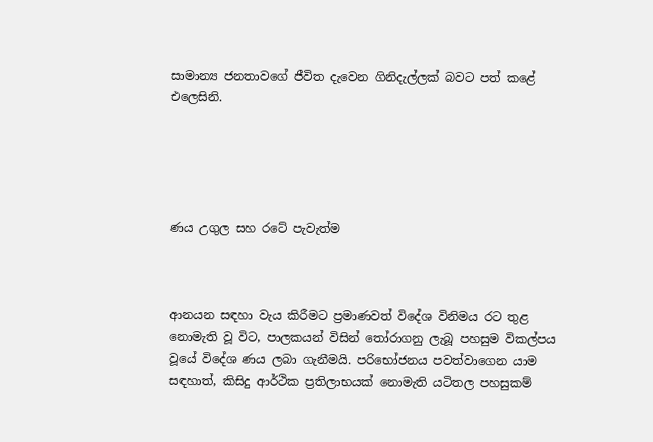සාමාන්‍ය ජනතාවගේ ජීවිත දැවෙන ගිනිදැල්ලක් බවට පත් කළේ එලෙසිනි.





ණය උගුල සහ රටේ පැවැත්ම



ආනයන සඳහා වැය කිරීමට ප්‍රමාණවත් විදේශ විනිමය රට තුළ නොමැති වූ විට, පාලකයන් විසින් තෝරාගනු ලැබූ පහසුම විකල්පය වූයේ විදේශ ණය ලබා ගැනීමයි. පරිභෝජනය පවත්වාගෙන යාම සඳහාත්, කිසිදු ආර්ථික ප්‍රතිලාභයක් නොමැති යටිතල පහසුකම්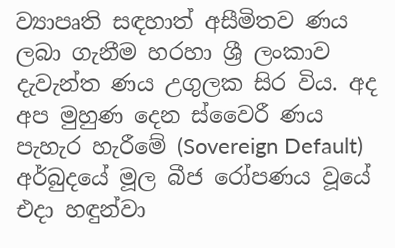ව්‍යාපෘති සඳහාත් අසීමිතව ණය ලබා ගැනීම හරහා ශ්‍රී ලංකාව දැවැන්ත ණය උගුලක සිර විය. අද අප මුහුණ දෙන ස්වෛරී ණය පැහැර හැරීමේ (Sovereign Default) අර්බුදයේ මූල බීජ රෝපණය වූයේ එදා හඳුන්වා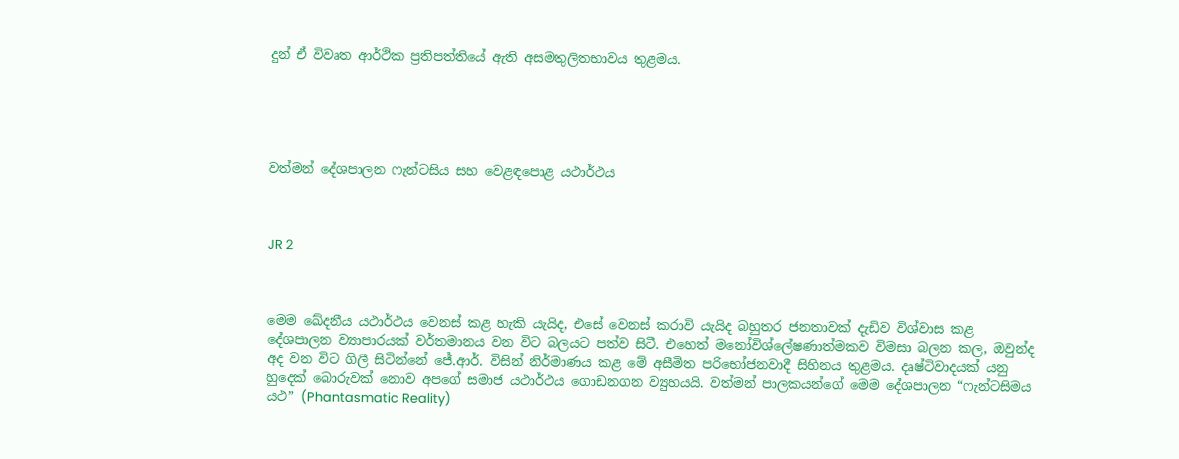දුන් ඒ විවෘත ආර්ථික ප්‍රතිපත්තියේ ඇති අසමතුලිතභාවය තුළමය.





වත්මන් දේශපාලන ෆැන්ටසිය සහ වෙළඳපොළ යථාර්ථය



JR 2



මෙම ඛේදනීය යථාර්ථය වෙනස් කළ හැකි යැයිද, එසේ වෙනස් කරාවි යැයිද බහුතර ජනතාවක් දැඩිව විශ්වාස කළ දේශපාලන ව්‍යාපාරයක් වර්තමානය වන විට බලයට පත්ව සිටී. එහෙත් මනෝවිශ්ලේෂණාත්මකව විමසා බලන කල, ඔවුන්ද අද වන විට ගිලී සිටින්නේ ජේ.ආර්. විසින් නිර්මාණය කළ මේ අසීමිත පරිභෝජනවාදී සිහිනය තුළමය. දෘෂ්ටිවාදයක් යනු හුදෙක් බොරුවක් නොව අපගේ සමාජ යථාර්ථය ගොඩනගන ව්‍යුහයයි. වත්මන් පාලකයන්ගේ මෙම දේශපාලන “ෆැන්ටසිමය යථ” (Phantasmatic Reality)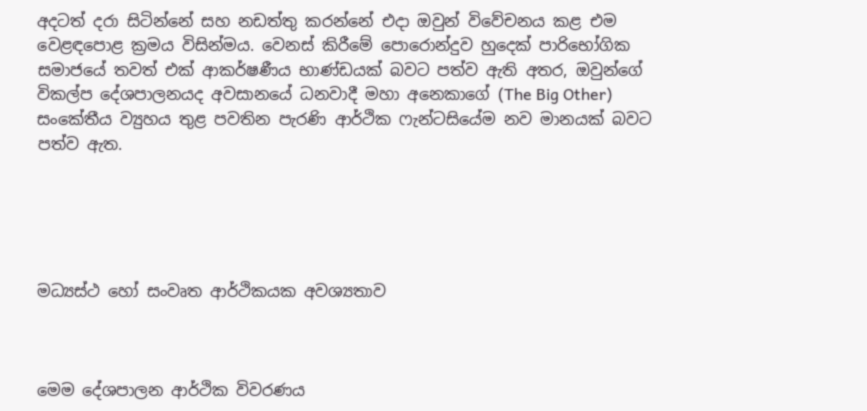අදටත් දරා සිටින්නේ සහ නඩත්තු කරන්නේ එදා ඔවුන් විවේචනය කළ එම වෙළඳපොළ ක්‍රමය විසින්මය. වෙනස් කිරීමේ පොරොන්දුව හුදෙක් පාරිභෝගික සමාජයේ තවත් එක් ආකර්ෂණීය භාණ්ඩයක් බවට පත්ව ඇති අතර, ඔවුන්ගේ විකල්ප දේශපාලනයද අවසානයේ ධනවාදී මහා අනෙකාගේ (The Big Other) සංකේතීය ව්‍යුහය තුළ පවතින පැරණි ආර්ථික ෆැන්ටසියේම නව මානයක් බවට පත්ව ඇත.





මධ්‍යස්ථ හෝ සංවෘත ආර්ථිකයක අවශ්‍යතාව



මෙම දේශපාලන ආර්ථික විවරණය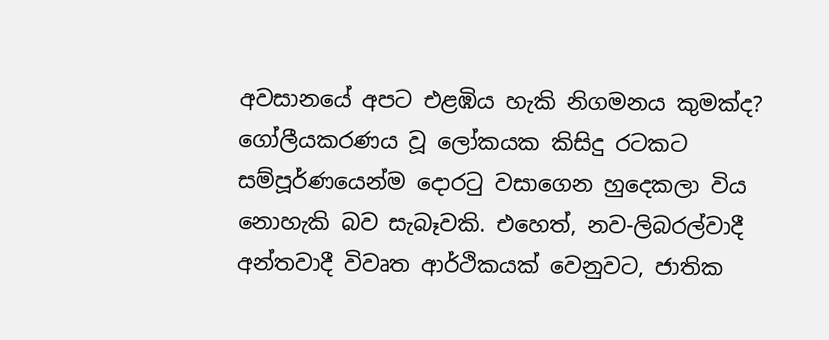අවසානයේ අපට එළඹිය හැකි නිගමනය කුමක්ද? ගෝලීයකරණය වූ ලෝකයක කිසිදු රටකට සම්පූර්ණයෙන්ම දොරටු වසාගෙන හුදෙකලා විය නොහැකි බව සැබෑවකි. එහෙත්, නව-ලිබරල්වාදී අන්තවාදී විවෘත ආර්ථිකයක් වෙනුවට, ජාතික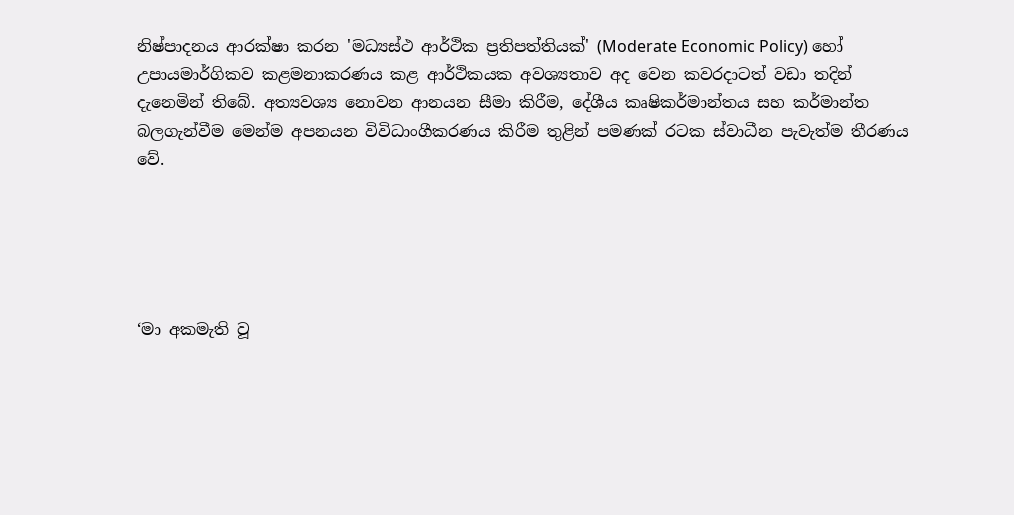නිෂ්පාදනය ආරක්ෂා කරන 'මධ්‍යස්ථ ආර්ථික ප්‍රතිපත්තියක්' (Moderate Economic Policy) හෝ උපායමාර්ගිකව කළමනාකරණය කළ ආර්ථිකයක අවශ්‍යතාව අද වෙන කවරදාටත් වඩා තදින් දැනෙමින් තිබේ. අත්‍යවශ්‍ය නොවන ආනයන සීමා කිරීම, දේශීය කෘෂිකර්මාන්තය සහ කර්මාන්ත බලගැන්වීම මෙන්ම අපනයන විවිධාංගීකරණය කිරීම තුළින් පමණක් රටක ස්වාධීන පැවැත්ම තීරණය වේ.





‘මා අකමැති වූ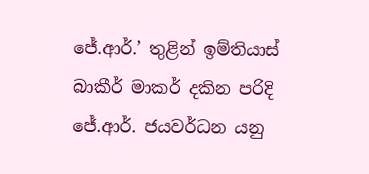ජේ.ආර්.’ තුළින් ඉම්තියාස් බාකීර් මාකර් දකින පරිදි ජේ.ආර්. ජයවර්ධන යනු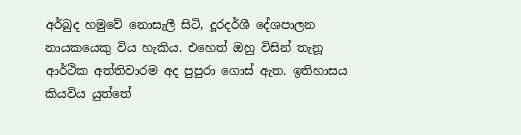අර්බුද හමුවේ නොසැලී සිටි, දූරදර්ශී දේශපාලන නායකයෙකු විය හැකිය. එහෙත් ඔහු විසින් තැනූ ආර්ථික අත්තිවාරම අද පුපුරා ගොස් ඇත. ඉතිහාසය කියවිය යුත්තේ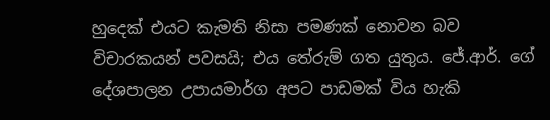හුදෙක් එයට කැමති නිසා පමණක් නොවන බව විචාරකයන් පවසයි; එය තේරුම් ගත යුතුය. ජේ.ආර්. ගේ දේශපාලන උපායමාර්ග අපට පාඩමක් විය හැකි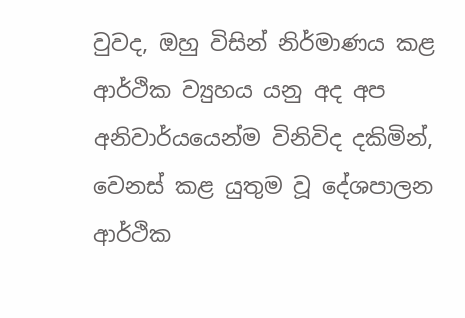වුවද, ඔහු විසින් නිර්මාණය කළ ආර්ථික ව්‍යුහය යනු අද අප අනිවාර්යයෙන්ම විනිවිද දකිමින්, වෙනස් කළ යුතුම වූ දේශපාලන ආර්ථික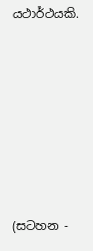යථාර්ථයකි.







(සටහන -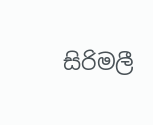සිරිමලී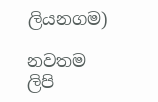ලියනගම)

නවතම ලිපි